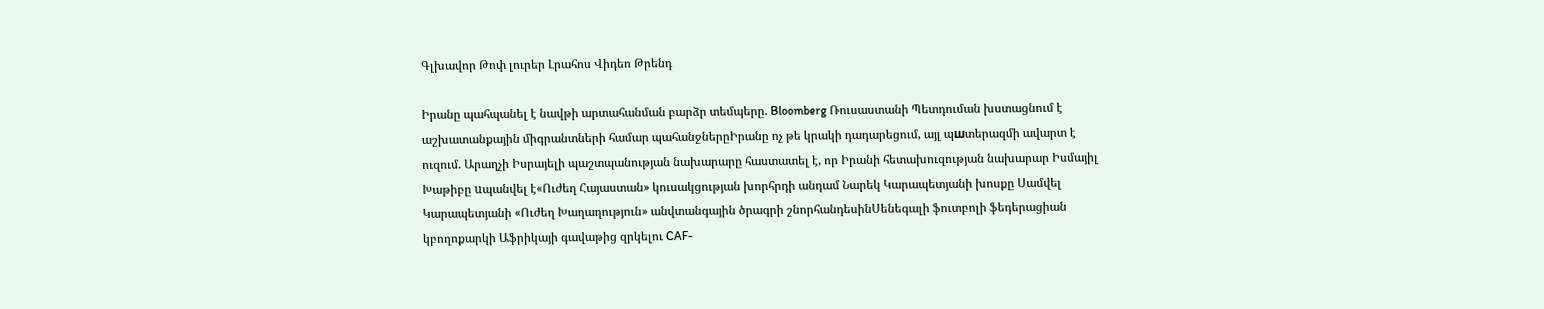Գլխավոր Թոփ լուրեր Լրահոս Վիդեո Թրենդ

Իրանը պահպանել է նավթի արտահանման բարձր տեմպերը. Bloomberg Ռուսաստանի Պետդուման խստացնում է աշխատանքային միգրանտների համար պահանջներըԻրանը ոչ թե կրակի դադարեցում, այլ պшտերազմի ավարտ է ուզում. Արաղչի Իսրայելի պաշտպանության նախարարը հաստատել է, որ Իրանի հետախուզության նախարար Իսմայիլ Խաթիբը uպանվել է«Ուժեղ Հայաստան» կուսակցության խորհրդի անդամ Նարեկ Կարապետյանի խոսքը Սամվել Կարապետյանի «Ուժեղ Խաղաղություն» անվտանգային ծրագրի շնորհանդեսինՍենեգալի ֆուտբոլի ֆեդերացիան կբողոքարկի Աֆրիկայի գավաթից զրկելու CAF-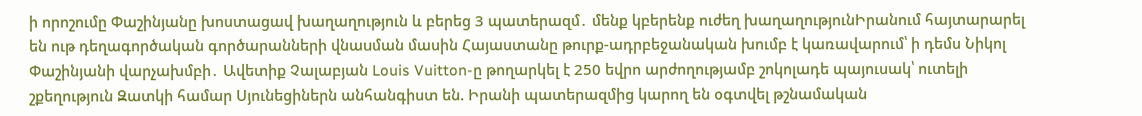ի որոշումը Փաշինյանը խոստացավ խաղաղություն և բերեց 3 պատերազմ․ մենք կբերենք ուժեղ խաղաղությունԻրանում հայտարարել են ութ դեղագործական գործարանների վնաuման մասին Հայաստանը թուրք-ադրբեջանական խումբ է կառավարում՝ ի դեմս Նիկոլ Փաշինյանի վարչախմբի․ Ավետիք Չալաբյան Louis Vuitton-ը թողարկել է 250 եվրո արժողությամբ շոկոլադե պայուսակ՝ ուտելի շքեղություն Զատկի համար Սյունեցիներն անհանգիստ են. Իրանի պատերազմից կարող են օգտվել թշնամական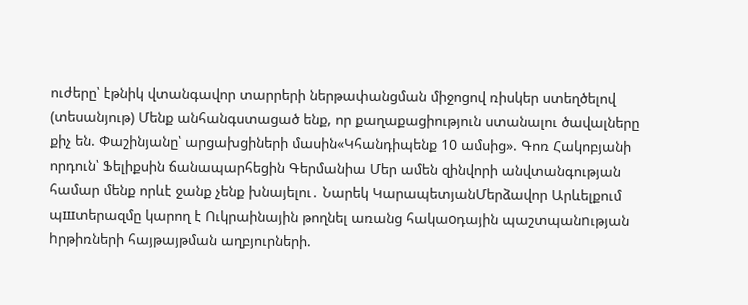ուժերը՝ էթնիկ վտանգավոր տարրերի ներթափանցման միջոցով ռիսկեր ստեղծելով (տեսանյութ) Մենք անհանգստացած ենք, որ քաղաքացիություն ստանալու ծավալները քիչ են. Փաշինյանը՝ արցախցիների մասին«Կհանդիպենք 10 ամսից». Գոռ Հակոբյանի որդուն՝ Ֆելիքսին ճանապարհեցին Գերմանիա Մեր ամեն զինվորի անվտանգության համար մենք որևէ ջանք չենք խնայելու․ Նարեկ ԿարապետյանՄերձավոր Արևելքում պшտերազմը կարող է Ուկրաինային թողնել առանց հակաoդային պաշտպանnւթյան hրթիռների հայթայթման աղբյուրների.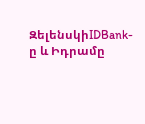ԶելենսկիIDBank-ը և Իդրամը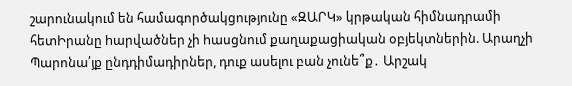շարունակում են համագործակցությունը «ԶԱՐԿ» կրթական հիմնադրամի հետԻրանը hարվածներ չի hասցնում քաղաքացիական օբյեկտներին. Արաղչի Պարոնա՛յք ընդդիմադիրներ, դուք ասելու բան չունե՞ք․ Արշակ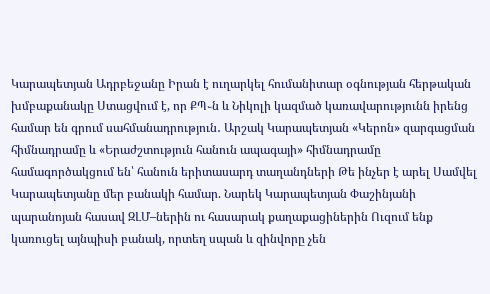Կարապետյան Ադրբեջանը Իրան է ուղարկել հումանիտար օգնության հերթական խմբաքանակը Ստացվում է, որ ՔՊ֊ն և Նիկոլի կազմած կառավարությունն իրենց համար են գրում սահմանադրություն․ Արշակ Կարապետյան «Կերոն» զարգացման հիմնադրամը և «Երաժշտություն հանուն ապագայի» հիմնադրամը համագործակցում են՝ հանուն երիտասարդ տաղանդների Թե ինչեր է արել Սամվել Կարապետյանը մեր բանակի համար. Նարեկ Կարապետյան Փաշինյանի պարանոյան հասավ ԶԼՄ–ներին ու հասարակ քաղաքացիներին Ուզում ենք կառուցել այնպիսի բանակ, որտեղ սպան և զինվորը չեն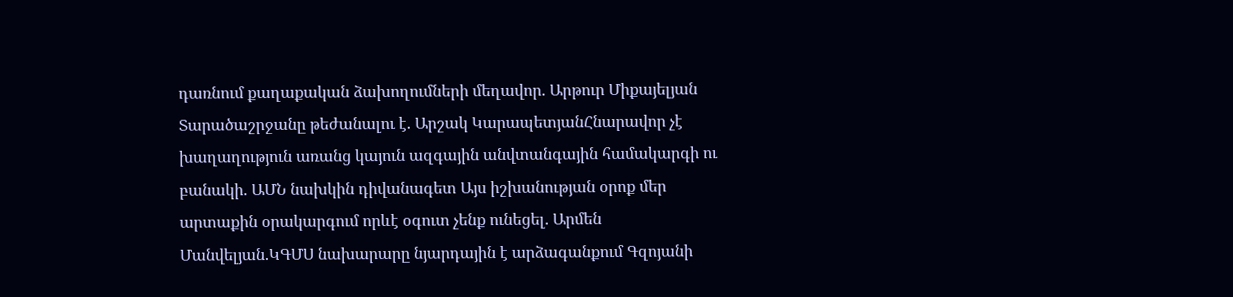դառնում քաղաքական ձախողումների մեղավոր. Արթուր Միքայելյան Տարածաշրջանը թեժանալու է. Արշակ ԿարապետյանՀնարավոր չէ խաղաղություն առանց կայուն ազգային անվտանգային համակարգի ու բանակի. ԱՄՆ նախկին դիվանագետ Այս իշխանության օրոք մեր արտաքին օրակարգում որևէ օգուտ չենք ունեցել․ Արմեն Մանվելյան.ԿԳՄՍ նախարարը նյարդային է արձագանքում Գզոյանի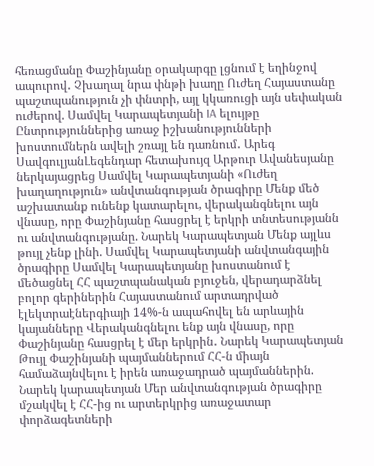հեռացմանը Փաշինյանը օրակարգը լցնում է եղինջով ապուրով․ Չխաղալ նրա փնթի խաղը Ուժեղ Հայաստանը պաշտպանություն չի փնտրի, այլ կկառուցի այն սեփական ուժերով. Սամվել Կարապետյանի IA ելույթը Ընտրություններից առաջ իշխանությունների խոստումներն ավելի շռայլ են դառնում․ Արեգ ՍավգուլյանԼեգենդար հետախույզ Արթուր Ավանեսյանը ներկայացրեց Սամվել Կարապետյանի «Ուժեղ խաղաղություն» անվտանգության ծրագիրը Մենք մեծ աշխատանք ունենք կատարելու, վերականգնելու այն վնասը, որը Փաշինյանը հասցրել է երկրի տնտեսությանն ու անվտանգությանը. Նարեկ Կարապետյան Մենք այլևս թույլ չենք լինի. Սամվել Կարապետյանի անվտանգային ծրագիրը Սամվել Կարապետյանը խոստանում է մեծացնել ՀՀ պաշտպանական բյուջեն, վերադարձնել բոլոր գերիներին Հայաստանում արտադրված էլեկտրաէներգիայի 14%-ն ապահովել են արևային կայանները Վերականգնելու ենք այն վնասը, որը Փաշինյանը հասցրել է մեր երկրին․ Նարեկ Կարապետյան Թույլ Փաշինյանի պայմաններում ՀՀ-ն միայն համաձայնվելու է իրեն առաջադրած պայմաններին. Նարեկ կարապետյան Մեր անվտանգության ծրագիրը մշակվել է ՀՀ-ից ու արտերկրից առաջատար փորձագետների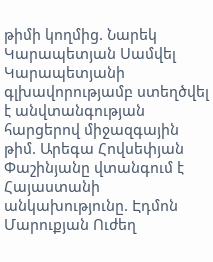թիմի կողմից. Նարեկ Կարապետյան Սամվել Կարապետյանի գլխավորությամբ ստեղծվել է անվտանգության հարցերով միջազգային թիմ. Արեգա Հովսեփյան Փաշինյանը վտանգում է Հայաստանի անկախությունը. Էդմոն Մարուքյան Ուժեղ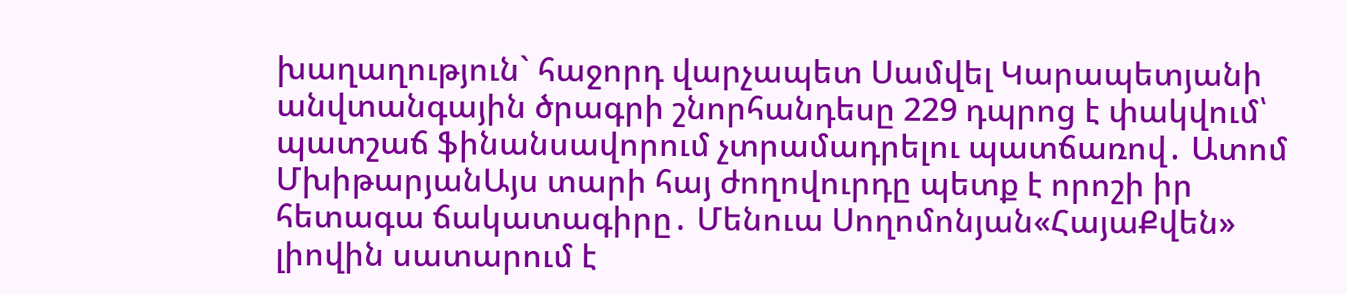խաղաղություն` հաջորդ վարչապետ Սամվել Կարապետյանի անվտանգային ծրագրի շնորհանդեսը 229 դպրոց է փակվում՝ պատշաճ ֆինանսավորում չտրամադրելու պատճառով․ Ատոմ ՄխիթարյանԱյս տարի հայ ժողովուրդը պետք է որոշի իր հետագա ճակատագիրը․ Մենուա Սողոմոնյան«ՀայաՔվեն» լիովին սատարում է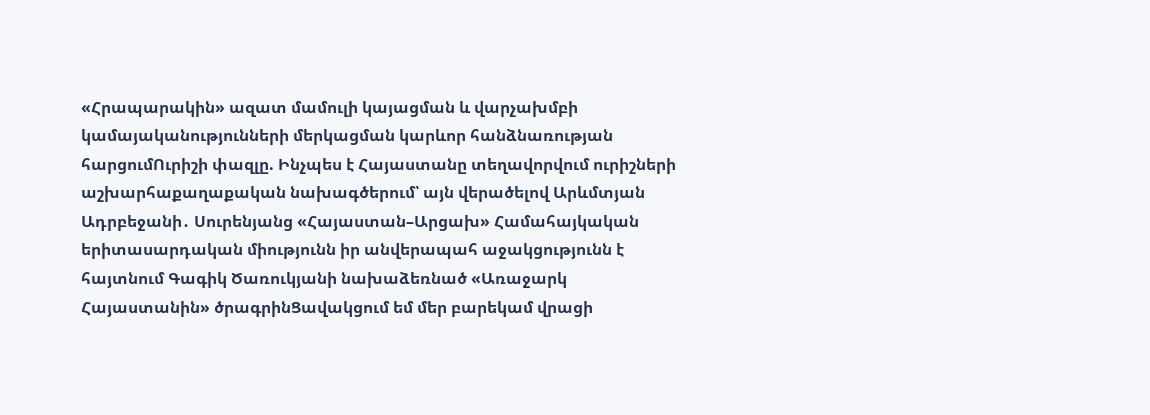«Հրապարակին» ազատ մամուլի կայացման և վարչախմբի կամայականությունների մերկացման կարևոր հանձնառության հարցումՈւրիշի փազլը. Ինչպես է Հայաստանը տեղավորվում ուրիշների աշխարհաքաղաքական նախագծերում՝ այն վերածելով Արևմտյան Ադրբեջանի․ Սուրենյանց «Հայաստան–Արցախ» Համահայկական երիտասարդական միությունն իր անվերապահ աջակցությունն է հայտնում Գագիկ Ծառուկյանի նախաձեռնած «Առաջարկ Հայաստանին» ծրագրինՑավակցում եմ մեր բարեկամ վրացի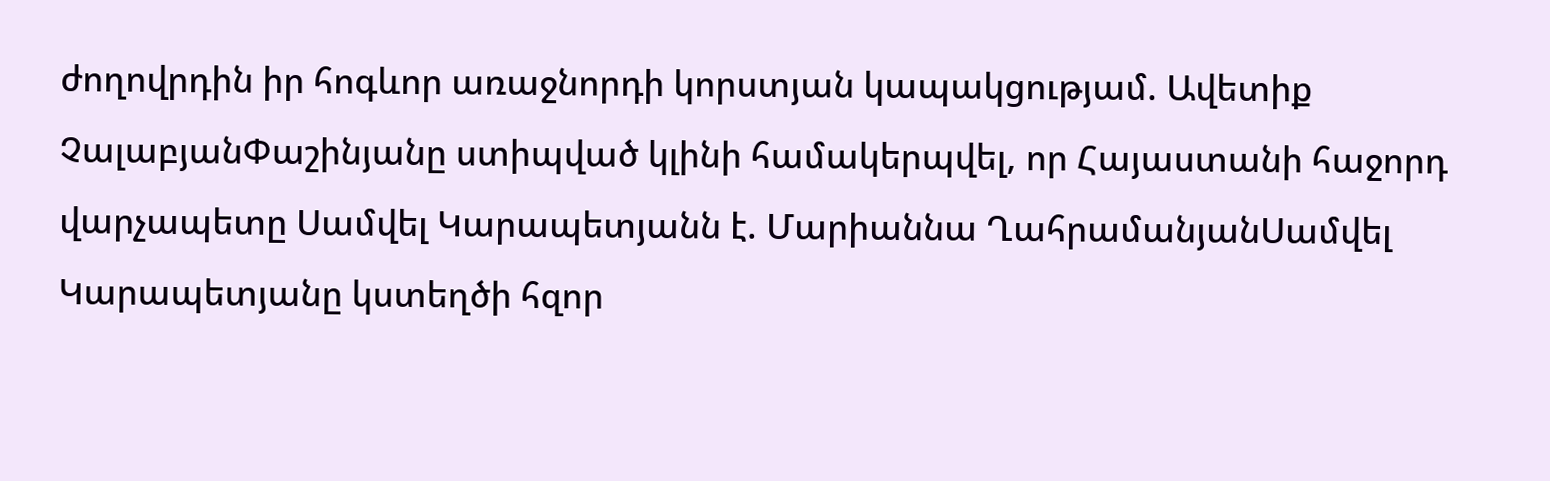ժողովրդին իր հոգևոր առաջնորդի կորստյան կապակցությամ. Ավետիք ՉալաբյանՓաշինյանը ստիպված կլինի համակերպվել, որ Հայաստանի հաջորդ վարչապետը Սամվել Կարապետյանն է. Մարիաննա ՂահրամանյանՍամվել Կարապետյանը կստեղծի հզոր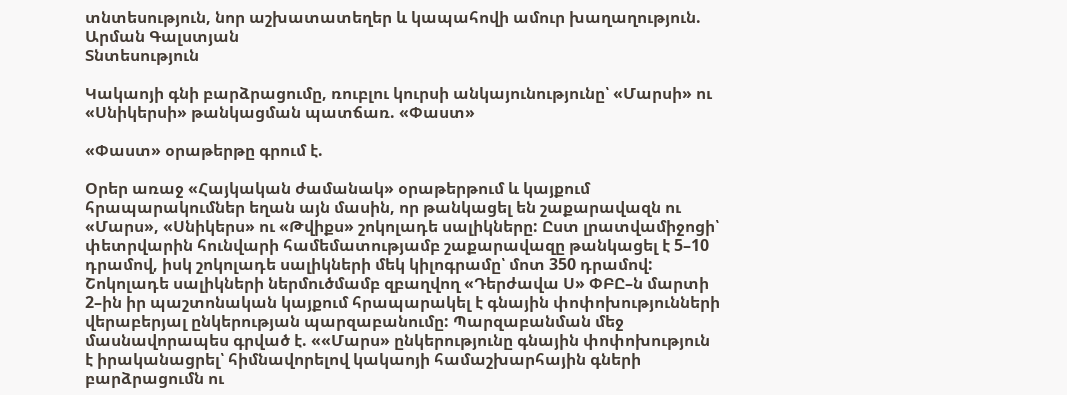տնտեսություն, նոր աշխատատեղեր և կապահովի ամուր խաղաղություն. Արման Գալստյան
Տնտեսություն

Կակաոյի գնի բարձրացումը, ռուբլու կուրսի անկայունությունը՝ «Մարսի» ու «Սնիկերսի» թանկացման պատճառ. «Փաստ»

«Փաստ» օրաթերթը գրում է.

Օրեր առաջ «Հայկական ժամանակ» օրաթերթում և կայքում հրապարակումներ եղան այն մասին, որ թանկացել են շաքարավազն ու «Մարս», «Սնիկերս» ու «Թվիքս» շոկոլադե սալիկները: Ըստ լրատվամիջոցի՝ փետրվարին հունվարի համեմատությամբ շաքարավազը թանկացել է 5–10 դրամով, իսկ շոկոլադե սալիկների մեկ կիլոգրամը՝ մոտ 350 դրամով:
Շոկոլադե սալիկների ներմուծմամբ զբաղվող «Դերժավա Ս» ՓԲԸ–ն մարտի 2–ին իր պաշտոնական կայքում հրապարակել է գնային փոփոխությունների վերաբերյալ ընկերության պարզաբանումը: Պարզաբանման մեջ մասնավորապես գրված է. ««Մարս» ընկերությունը գնային փոփոխություն է իրականացրել՝ հիմնավորելով կակաոյի համաշխարհային գների բարձրացումն ու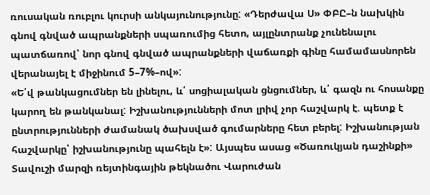ռուսական ռուբլու կուրսի անկայունությունը: «Դերժավա Ս» ՓԲԸ–ն նախկին գնով գնված ապրանքների սպառումից հետո, այլընտրանք չունենալու պատճառով՝ նոր գնով գնված ապրանքների վաճառքի գինը համամասնորեն վերանայել է միջինում 5–7%–ով»:
«Ե՛վ թանկացումներ են լինելու, և՛ սոցիալական ցնցումներ, և՛ գազն ու հոսանքը կարող են թանկանալ: Իշխանությունների մոտ լրիվ չոր հաշվարկ է. պետք է ընտրությունների ժամանակ ծախսված գումարները հետ բերել: Իշխանության հաշվարկը՝ իշխանությունը պահելն է»: Այսպես ասաց «Ծառուկյան դաշինքի» Տավուշի մարզի ռեյտինգային թեկնածու Վարուժան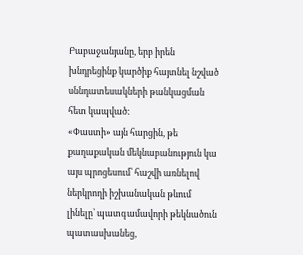Բաբաջանյանը, երբ իրեն խնդրեցինք կարծիք հայտնել նշված սննդատեսակների թանկացման հետ կապված:
«Փաստի» այն հարցին, թե քաղաքական մեկնաբանություն կա այս պրոցեսում՝ հաշվի առնելով ներկրողի իշխանական թևում լինելը՝ պատգամավորի թեկնածուն պատասխանեց,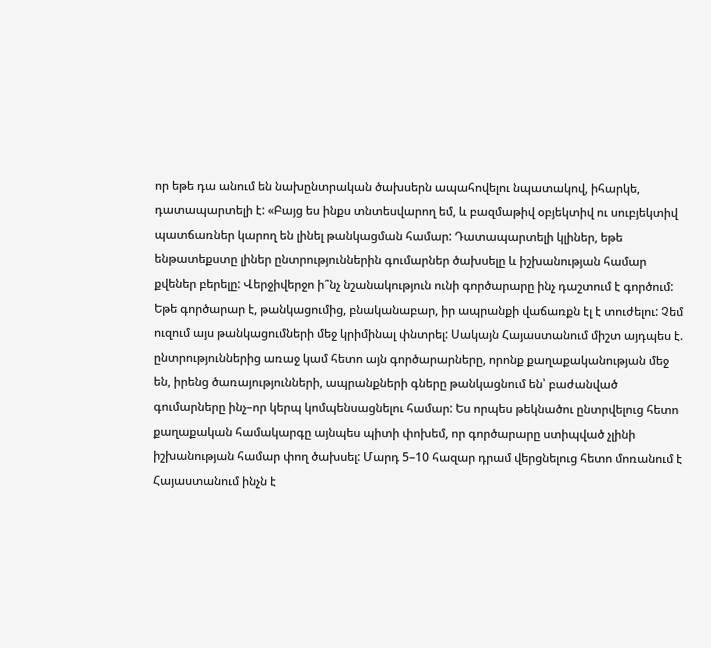որ եթե դա անում են նախընտրական ծախսերն ապահովելու նպատակով, իհարկե, դատապարտելի է: «Բայց ես ինքս տնտեսվարող եմ, և բազմաթիվ օբյեկտիվ ու սուբյեկտիվ պատճառներ կարող են լինել թանկացման համար: Դատապարտելի կլիներ, եթե ենթատեքստը լիներ ընտրություններին գումարներ ծախսելը և իշխանության համար քվեներ բերելը: Վերջիվերջո ի՞նչ նշանակություն ունի գործարարը ինչ դաշտում է գործում: Եթե գործարար է, թանկացումից, բնականաբար, իր ապրանքի վաճառքն էլ է տուժելու: Չեմ ուզում այս թանկացումների մեջ կրիմինալ փնտրել: Սակայն Հայաստանում միշտ այդպես է. ընտրություններից առաջ կամ հետո այն գործարարները, որոնք քաղաքականության մեջ են, իրենց ծառայությունների, ապրանքների գները թանկացնում են՝ բաժանված գումարները ինչ–որ կերպ կոմպենսացնելու համար: Ես որպես թեկնածու ընտրվելուց հետո քաղաքական համակարգը այնպես պիտի փոխեմ, որ գործարարը ստիպված չլինի իշխանության համար փող ծախսել: Մարդ 5–10 հազար դրամ վերցնելուց հետո մոռանում է Հայաստանում ինչն է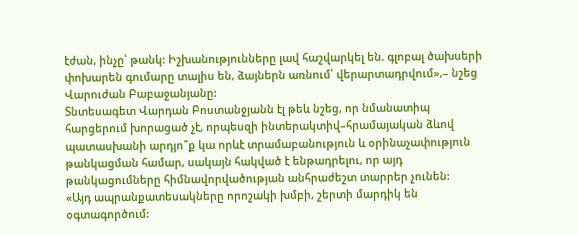էժան, ինչը՝ թանկ: Իշխանությունները լավ հաշվարկել են. գլոբալ ծախսերի փոխարեն գումարը տալիս են, ձայներն առնում՝ վերարտադրվում»,– նշեց Վարուժան Բաբաջանյանը:
Տնտեսագետ Վարդան Բոստանջյանն էլ թեև նշեց, որ նմանատիպ հարցերում խորացած չէ, որպեսզի ինտերակտիվ–հրամայական ձևով պատասխանի արդյո՞ք կա որևէ տրամաբանություն և օրինաչափություն թանկացման համար, սակայն հակված է ենթադրելու, որ այդ թանկացումները հիմնավորվածության անհրաժեշտ տարրեր չունեն:
«Այդ ապրանքատեսակները որոշակի խմբի, շերտի մարդիկ են օգտագործում: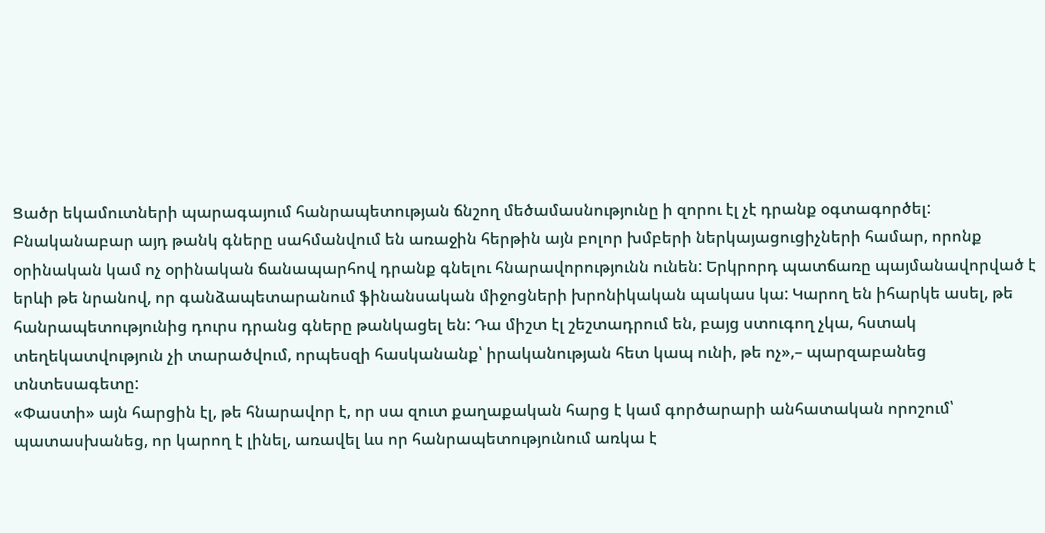Ցածր եկամուտների պարագայում հանրապետության ճնշող մեծամասնությունը ի զորու էլ չէ դրանք օգտագործել: Բնականաբար այդ թանկ գները սահմանվում են առաջին հերթին այն բոլոր խմբերի ներկայացուցիչների համար, որոնք օրինական կամ ոչ օրինական ճանապարհով դրանք գնելու հնարավորությունն ունեն: Երկրորդ պատճառը պայմանավորված է երևի թե նրանով, որ գանձապետարանում ֆինանսական միջոցների խրոնիկական պակաս կա: Կարող են իհարկե ասել, թե հանրապետությունից դուրս դրանց գները թանկացել են: Դա միշտ էլ շեշտադրում են, բայց ստուգող չկա, հստակ տեղեկատվություն չի տարածվում, որպեսզի հասկանանք՝ իրականության հետ կապ ունի, թե ոչ»,– պարզաբանեց տնտեսագետը:
«Փաստի» այն հարցին էլ, թե հնարավոր է, որ սա զուտ քաղաքական հարց է կամ գործարարի անհատական որոշում՝ պատասխանեց, որ կարող է լինել, առավել ևս որ հանրապետությունում առկա է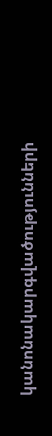կանոնակարգվածությունների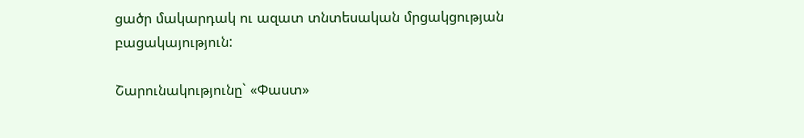ցածր մակարդակ ու ազատ տնտեսական մրցակցության բացակայություն:

Շարունակությունը` «Փաստ»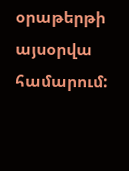օրաթերթի այսօրվա համարում: